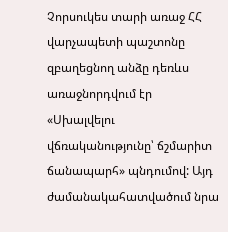Չորսուկես տարի առաջ ՀՀ վարչապետի պաշտոնը զբաղեցնող անձը դեռևս առաջնորդվում էր «Սխալվելու վճռականությունը՝ ճշմարիտ ճանապարհ» պնդումով: Այդ ժամանակահատվածում նրա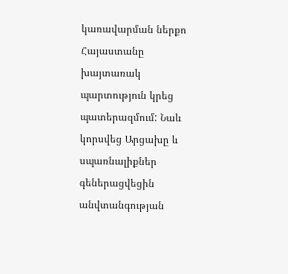կառավարման ներքո Հայաստանը խայտառակ պարտություն կրեց պատերազմում: Նաև կորսվեց Արցախը և սպառնալիքներ գեներացվեցին անվտանգության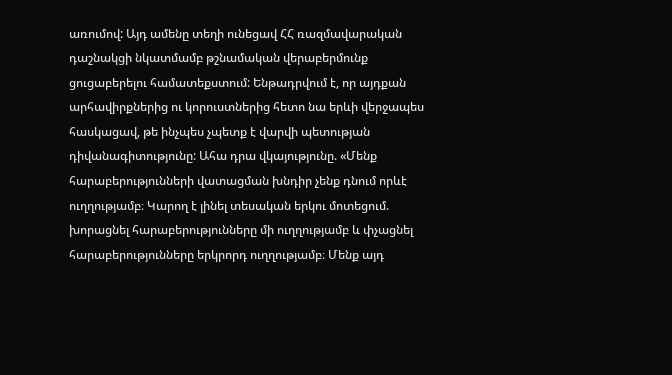առումով: Այդ ամենը տեղի ունեցավ ՀՀ ռազմավարական դաշնակցի նկատմամբ թշնամական վերաբերմունք ցուցաբերելու համատեքստում: Ենթադրվում է, որ այդքան արհավիրքներից ու կորուստներից հետո նա երևի վերջապես հասկացավ, թե ինչպես չպետք է վարվի պետության դիվանագիտությունը: Ահա դրա վկայությունը. «Մենք հարաբերությունների վատացման խնդիր չենք դնում որևէ ուղղությամբ։ Կարող է լինել տեսական երկու մոտեցում. խորացնել հարաբերությունները մի ուղղությամբ և փչացնել հարաբերությունները երկրորդ ուղղությամբ։ Մենք այդ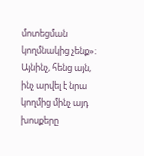մոտեցման կողմնակից չենք»։
Այնինչ, հենց այն, ինչ արվել է նրա կողմից մինչ այդ խոսքերը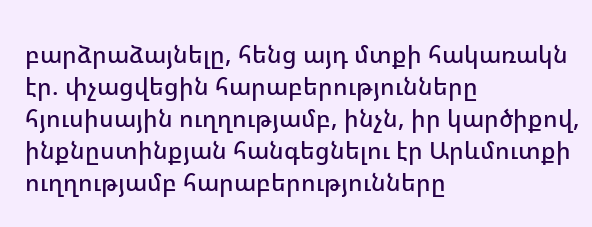բարձրաձայնելը, հենց այդ մտքի հակառակն էր. փչացվեցին հարաբերությունները հյուսիսային ուղղությամբ, ինչն, իր կարծիքով, ինքնըստինքյան հանգեցնելու էր Արևմուտքի ուղղությամբ հարաբերությունները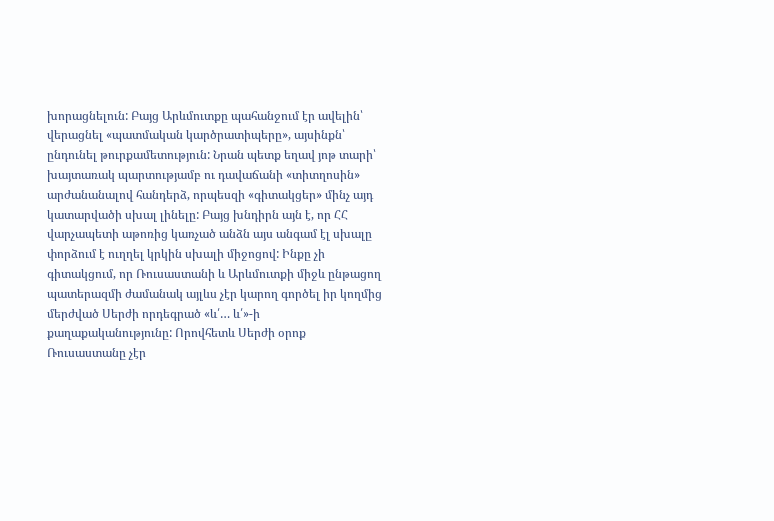խորացնելուն: Բայց Արևմուտքը պահանջում էր ավելին՝ վերացնել «պատմական կարծրատիպերը», այսինքն՝ ընդունել թուրքամետություն: Նրան պետք եղավ յոթ տարի՝ խայտառակ պարտությամբ ու դավաճանի «տիտղոսին» արժանանալով հանդերձ, որպեսզի «գիտակցեր» մինչ այդ կատարվածի սխալ լինելը: Բայց խնդիրն այն է, որ ՀՀ վարչապետի աթոռից կառչած անձն այս անգամ էլ սխալը փորձում է ուղղել կրկին սխալի միջոցով: Ինքը չի գիտակցում, որ Ռուսաստանի և Արևմուտքի միջև ընթացող պատերազմի ժամանակ այլևս չէր կարող գործել իր կողմից մերժված Սերժի որդեգրած «և՛… և՛»-ի քաղաքականությունը: Որովհետև Սերժի օրոք Ռուսաստանը չէր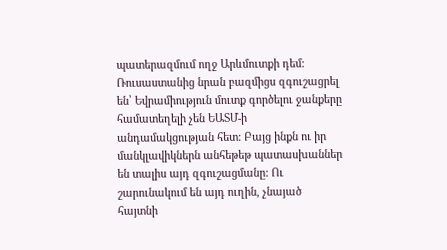պատերազմում ողջ Արևմուտքի դեմ:
Ռուսաստանից նրան բազմիցս զգուշացրել են՝ Եվրամիություն մուտք գործելու ջանքերը համատեղելի չեն ԵԱՏՄ-ի անդամակցության հետ: Բայց ինքն ու իր մանկլավիկներն անհեթեթ պատասխաններ են տալիս այդ զգուշացմանը: Ու շարունակում են այդ ուղին, չնայած հայտնի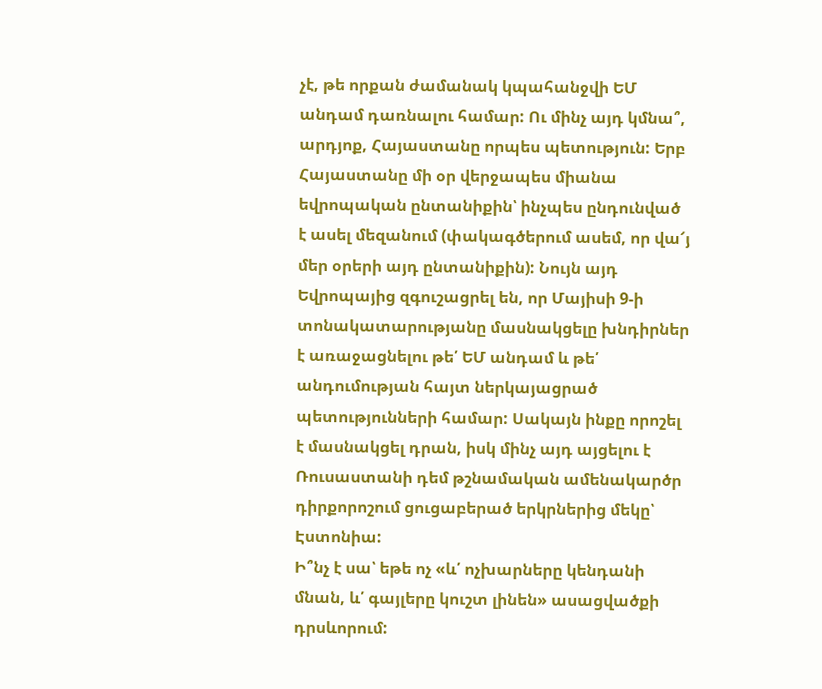չէ, թե որքան ժամանակ կպահանջվի ԵՄ անդամ դառնալու համար: Ու մինչ այդ կմնա՞, արդյոք, Հայաստանը որպես պետություն: Երբ Հայաստանը մի օր վերջապես միանա եվրոպական ընտանիքին՝ ինչպես ընդունված է ասել մեզանում (փակագծերում ասեմ, որ վա՜յ մեր օրերի այդ ընտանիքին): Նույն այդ Եվրոպայից զգուշացրել են, որ Մայիսի 9-ի տոնակատարությանը մասնակցելը խնդիրներ է առաջացնելու թե՛ ԵՄ անդամ և թե՛ անդումության հայտ ներկայացրած պետությունների համար: Սակայն ինքը որոշել է մասնակցել դրան, իսկ մինչ այդ այցելու է Ռուսաստանի դեմ թշնամական ամենակարծր դիրքորոշում ցուցաբերած երկրներից մեկը՝ Էստոնիա:
Ի՞նչ է սա՝ եթե ոչ «և՛ ոչխարները կենդանի մնան, և՛ գայլերը կուշտ լինեն» ասացվածքի դրսևորում: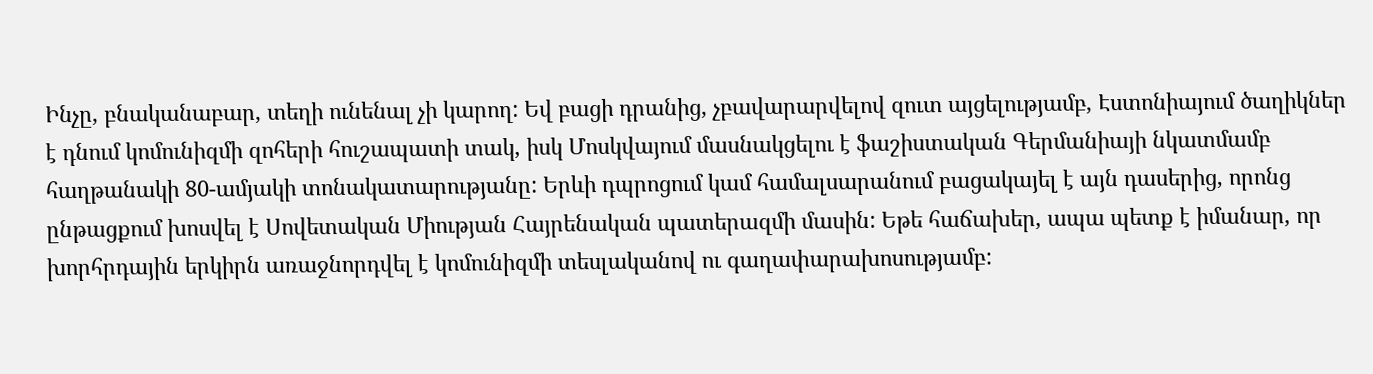Ինչը, բնականաբար, տեղի ունենալ չի կարող: Եվ բացի դրանից, չբավարարվելով զուտ այցելությամբ, Էստոնիայում ծաղիկներ է դնում կոմունիզմի զոհերի հուշապատի տակ, իսկ Մոսկվայում մասնակցելու է ֆաշիստական Գերմանիայի նկատմամբ հաղթանակի 80-ամյակի տոնակատարությանը: Երևի դպրոցում կամ համալսարանում բացակայել է այն դասերից, որոնց ընթացքում խոսվել է Սովետական Միության Հայրենական պատերազմի մասին: Եթե հաճախեր, ապա պետք է իմանար, որ խորհրդային երկիրն առաջնորդվել է կոմունիզմի տեսլականով ու գաղափարախոսությամբ: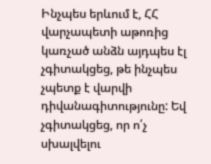Ինչպես երևում է, ՀՀ վարչապետի աթոռից կառչած անձն այդպես էլ չգիտակցեց, թե ինչպես չպետք է վարվի դիվանագիտությունը: Եվ չգիտակցեց, որ ո՛չ սխալվելու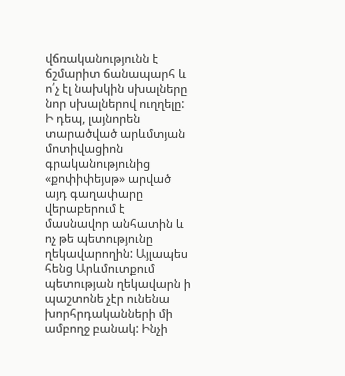վճռականությունն է ճշմարիտ ճանապարհ և ո՛չ էլ նախկին սխալները նոր սխալներով ուղղելը: Ի դեպ, լայնորեն տարածված արևմտյան մոտիվացիոն գրականությունից «քոփիփեյսթ» արված այդ գաղափարը վերաբերում է մասնավոր անհատին և ոչ թե պետությունը ղեկավարողին: Այլապես հենց Արևմուտքում պետության ղեկավարն ի պաշտոնե չէր ունենա խորհրդականների մի ամբողջ բանակ: Ինչի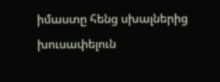իմաստը հենց սխալներից խուսափելուն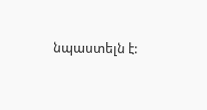նպաստելն է: